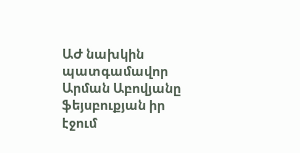ԱԺ նախկին պատգամավոր Արման Աբովյանը ֆեյսբուքյան իր էջում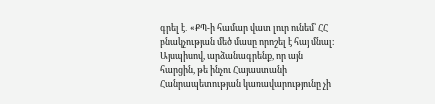գրել է․ «ՔՊ-ի համար վատ լուր ունեմ՝ ՀՀ բնակչության մեծ մասը որոշել է հայ մնալ։ Այսպիսով, արձանագրենք, որ այն հարցին, թե ինչու Հայաստանի Հանրապետության կառավարությունը չի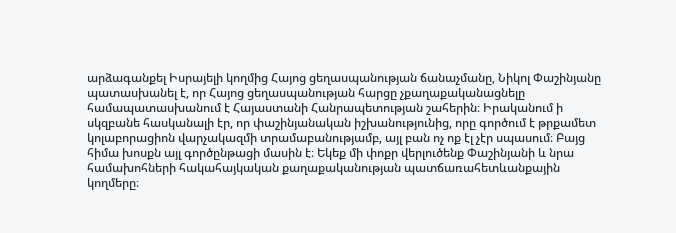արձագանքել Իսրայելի կողմից Հայոց ցեղասպանության ճանաչմանը, Նիկոլ Փաշինյանը պատասխանել է, որ Հայոց ցեղասպանության հարցը չքաղաքականացնելը համապատասխանում է Հայաստանի Հանրապետության շահերին։ Իրականում ի սկզբանե հասկանալի էր, որ փաշինյանական իշխանությունից, որը գործում է թրքամետ կոլաբորացիոն վարչակազմի տրամաբանությամբ, այլ բան ոչ ոք էլ չէր սպասում։ Բայց հիմա խոսքն այլ գործընթացի մասին է։ Եկեք մի փոքր վերլուծենք Փաշինյանի և նրա համախոհների հակահայկական քաղաքականության պատճառահետևանքային կողմերը։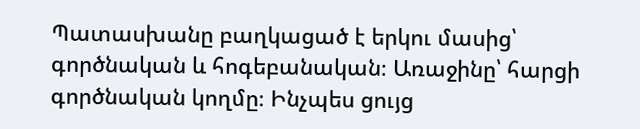Պատասխանը բաղկացած է երկու մասից՝ գործնական և հոգեբանական։ Առաջինը՝ հարցի գործնական կողմը։ Ինչպես ցույց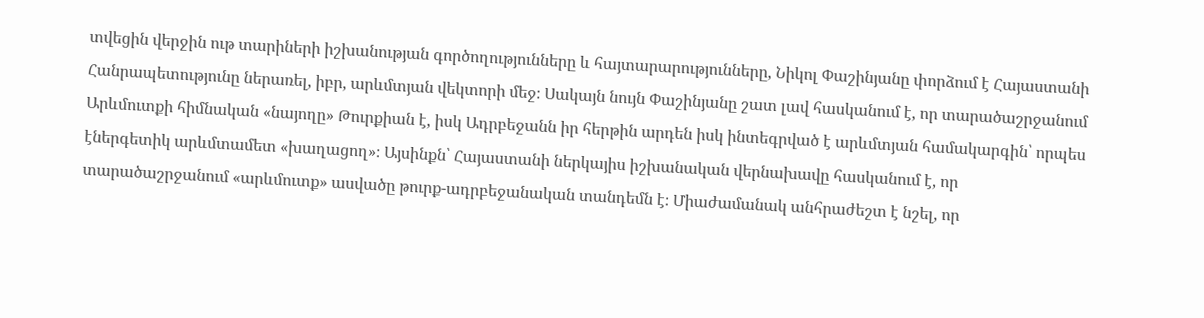տվեցին վերջին ութ տարիների իշխանության գործողությունները և հայտարարությունները, Նիկոլ Փաշինյանը փորձում է Հայաստանի Հանրապետությունը ներառել, իբր, արևմտյան վեկտորի մեջ։ Սակայն նույն Փաշինյանը շատ լավ հասկանում է, որ տարածաշրջանում Արևմուտքի հիմնական «նայողը» Թուրքիան է, իսկ Ադրբեջանն իր հերթին արդեն իսկ ինտեգրված է արևմտյան համակարգին՝ որպես էներգետիկ արևմտամետ «խաղացող»։ Այսինքն՝ Հայաստանի ներկայիս իշխանական վերնախավը հասկանում է, որ տարածաշրջանում «արևմուտք» ասվածը թուրք-ադրբեջանական տանդեմն է։ Միաժամանակ անհրաժեշտ է նշել, որ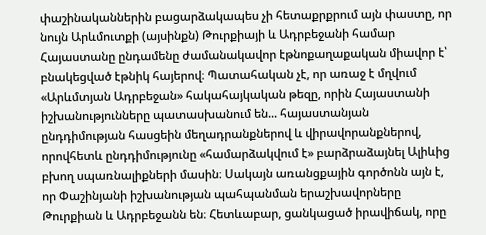փաշինականներին բացարձակապես չի հետաքրքրում այն փաստը, որ նույն Արևմուտքի (այսինքն) Թուրքիայի և Ադրբեջանի համար Հայաստանը ընդամենը ժամանակավոր էթնոքաղաքական միավոր է՝ բնակեցված էթնիկ հայերով։ Պատահական չէ, որ առաջ է մղվում «Արևմտյան Ադրբեջան» հակահայկական թեզը, որին Հայաստանի իշխանությունները պատասխանում են... հայաստանյան ընդդիմության հասցեին մեղադրանքներով և վիրավորանքներով, որովհետև ընդդիմությունը «համարձակվում է» բարձրաձայնել Ալիևից բխող սպառնալիքների մասին։ Սակայն առանցքային գործոնն այն է, որ Փաշինյանի իշխանության պահպանման երաշխավորները Թուրքիան և Ադրբեջանն են։ Հետևաբար, ցանկացած իրավիճակ, որը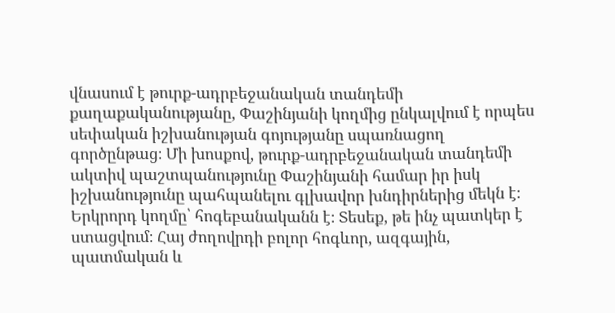վնասում է թուրք-ադրբեջանական տանդեմի քաղաքականությանը, Փաշինյանի կողմից ընկալվում է որպես սեփական իշխանության գոյությանը սպառնացող գործընթաց։ Մի խոսքով, թուրք-ադրբեջանական տանդեմի ակտիվ պաշտպանությունը Փաշինյանի համար իր իսկ իշխանությունը պահպանելու գլխավոր խնդիրներից մեկն է։ Երկրորդ կողմը՝ հոգեբանականն է։ Տեսեք, թե ինչ պատկեր է ստացվում։ Հայ ժողովրդի բոլոր հոգևոր, ազգային, պատմական և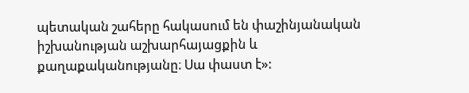պետական շահերը հակասում են փաշինյանական իշխանության աշխարհայացքին և քաղաքականությանը։ Սա փաստ է»: